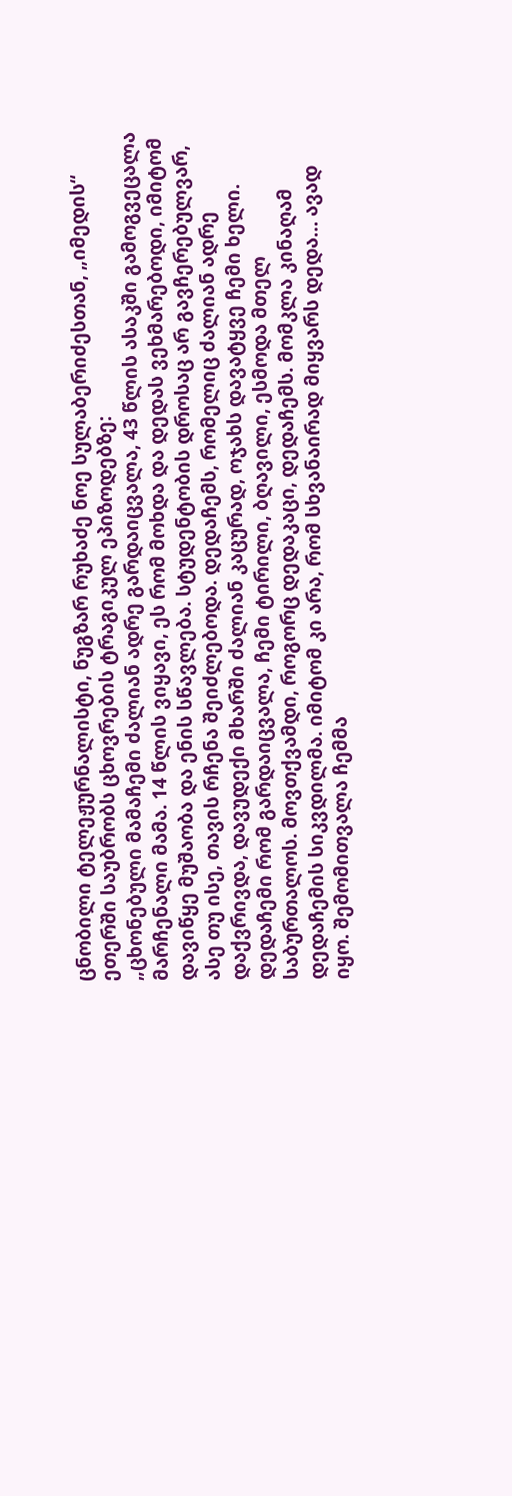ცნობილი ტელეჟურნალისტი, ნუგზარ რუხაძე ნოე სულაბერიძესთან, „იმედის“ ეთერში საუბრობს ცხოვრების ტრაგიკულ ეპიზოდებზე:
„ცხონებული მამაჩემი ძალიან ადრე გარდაიცვალა, 43 წლის ასაკში გამოგვეცალა მარჩენალი მამა. 14 წლის ვიყავი, ეს რომ მოხდა და დედას ვეხმარებოდი, იმიტომ დავიწყე მუშაობა და ენის სწავლება. სტუდენტობის დროსაც არ გავჩერებულვარ, ასე თუ ისე, თავის რჩენა შეიძლებოდა. დედაჩემს, რომელიც ძალიან ადრე დაქვრივდა, დავუდექი მხარში ძალიან კაცურად, ოჯახს დავატყვე ჩემი ხელი. დედაჩემი რომ გარდაიცვალა, ჩემი ტირილი, ბღავილი, ესმოდა მთელ საბურთალოს. მოვთქვამდი, როგორც დედაკაცი, დედაჩემს. მომკლა კინაღამ დედაჩემის სიკვდილმა. იმიტომ კი არა, რომ სხვანაირად მიყვარს დედა… ავად იყო. შემომითვალა ჩემმა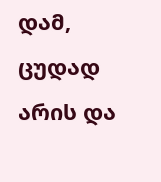დამ, ცუდად არის და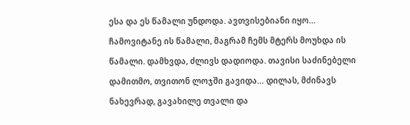ესა და ეს წამალი უნდოდა. ავთვისებიანი იყო… ჩამოვიტანე ის წამალი, მაგრამ ჩემს მტერს მოუხდა ის წამალი. დამხვდა, ძლივს დადიოდა. თავისი საძინებელი დამითმო, თვითონ ლოჯში გავიდა… დილას, მძინავს ნახევრად, გავახილე თვალი და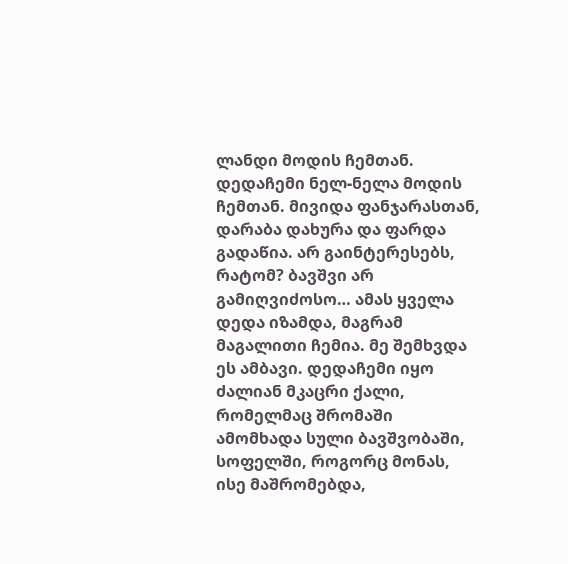ლანდი მოდის ჩემთან. დედაჩემი ნელ-ნელა მოდის ჩემთან. მივიდა ფანჯარასთან, დარაბა დახურა და ფარდა გადაწია. არ გაინტერესებს, რატომ? ბავშვი არ გამიღვიძოსო… ამას ყველა დედა იზამდა, მაგრამ მაგალითი ჩემია. მე შემხვდა ეს ამბავი. დედაჩემი იყო ძალიან მკაცრი ქალი, რომელმაც შრომაში ამომხადა სული ბავშვობაში, სოფელში, როგორც მონას, ისე მაშრომებდა,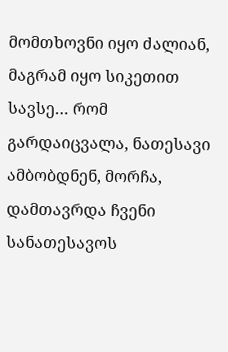მომთხოვნი იყო ძალიან, მაგრამ იყო სიკეთით სავსე… რომ გარდაიცვალა, ნათესავი ამბობდნენ, მორჩა, დამთავრდა ჩვენი სანათესავოს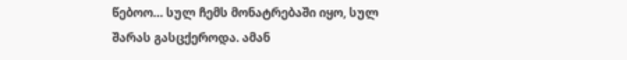წებოო… სულ ჩემს მონატრებაში იყო, სულ შარას გასცქეროდა. ამან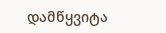დამწყვიტა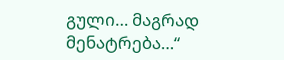გული… მაგრად მენატრება…“